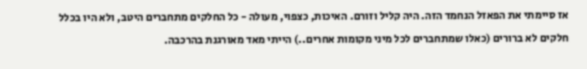אז סיימתי את הפאזל הנחמד הזה. היה קליל וזורם. האיכות, כצפוי, מעולה - כל החלקים מתחברים היטב, ולא היו בכלל חלקים לא ברורים (כאלו שמתחברים לכל מיני מקומות אחרים..) הייתי מאד מאורגנת בהרכבה.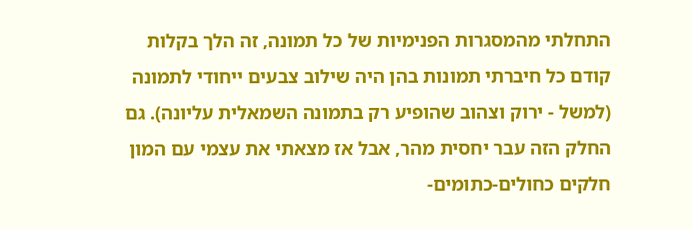התחלתי מהמסגרות הפנימיות של כל תמונה, זה הלך בקלות
קודם כל חיברתי תמונות בהן היה שילוב צבעים ייחודי לתמונה (למשל - ירוק וצהוב שהופיע רק בתמונה השמאלית עליונה). גם החלק הזה עבר יחסית מהר, אבל אז מצאתי את עצמי עם המון חלקים כחולים-כתומים-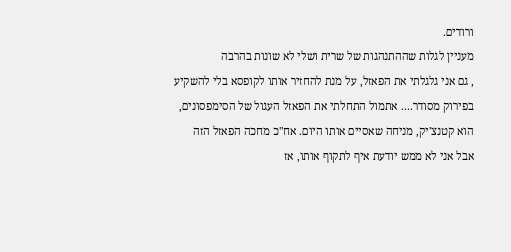ורודים.
מעניין לגלות שההתנהגות של שרית ושלי לא שונות בהרבה
, גם אני גלגלתי את הפאזל, על מנת להחזיר אותו לקופסא בלי להשקיע בפירוק מסודר.... אתמול התחלתי את הפאזל העגול של הסימפסונים, הוא קטנצ'יק, מניחה שאסיים אותו היום. אח"כ מחכה הפאזל הזה
אבל אני לא ממש יודעת איף לתקוף אותו, אז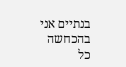בנתיים אני בהכחשה
כל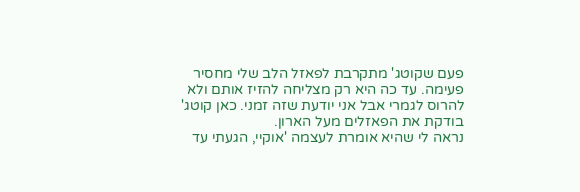פעם שקוטג' מתקרבת לפאזל הלב שלי מחסיר פעימה. עד כה היא רק מצליחה להזיז אותם ולא להרוס לגמרי אבל אני יודעת שזה זמני. כאן קוטג' בודקת את הפאזלים מעל הארון.
נראה לי שהיא אומרת לעצמה 'אוקיי, הגעתי עד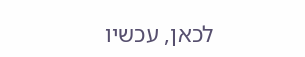לכאן, עכשיו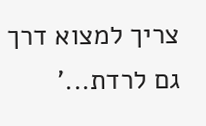צריך למצוא דרך גם לרדת...'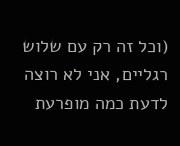(וכל זה רק עם שלוש רגליים, אני לא רוצה לדעת כמה מופרעת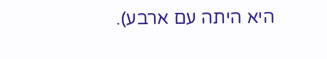היא היתה עם ארבע).